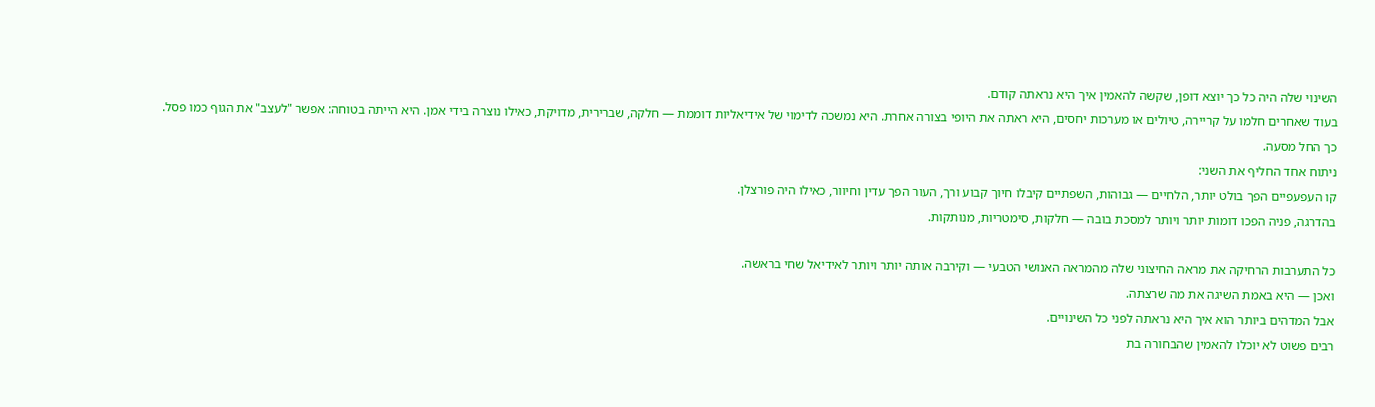השינוי שלה היה כל כך יוצא דופן, שקשה להאמין איך היא נראתה קודם.
בעוד שאחרים חלמו על קריירה, טיולים או מערכות יחסים, היא ראתה את היופי בצורה אחרת. היא נמשכה לדימוי של אידיאליות דוממת — חלקה, שברירית, מדויקת, כאילו נוצרה בידי אמן. היא הייתה בטוחה: אפשר "לעצב" את הגוף כמו פסל.
כך החל מסעה.
ניתוח אחד החליף את השני:
קו העפעפיים הפך בולט יותר, הלחיים — גבוהות, השפתיים קיבלו חיוך קבוע ורך, העור הפך עדין וחיוור, כאילו היה פורצלן.
בהדרגה, פניה הפכו דומות יותר ויותר למסכת בובה — חלקות, סימטריות, מנותקות.

כל התערבות הרחיקה את מראה החיצוני שלה מהמראה האנושי הטבעי — וקירבה אותה יותר ויותר לאידיאל שחי בראשה.
ואכן — היא באמת השיגה את מה שרצתה.
אבל המדהים ביותר הוא איך היא נראתה לפני כל השינויים.
רבים פשוט לא יוכלו להאמין שהבחורה בת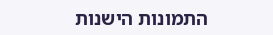התמונות הישנות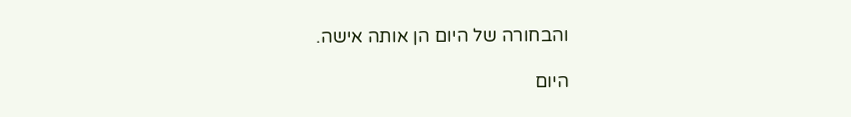והבחורה של היום הן אותה אישה.

היום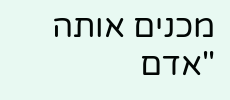מכנים אותה "אדם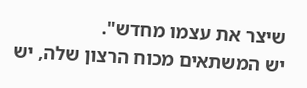שיצר את עצמו מחדש".
יש המשתאים מכוח הרצון שלה, יש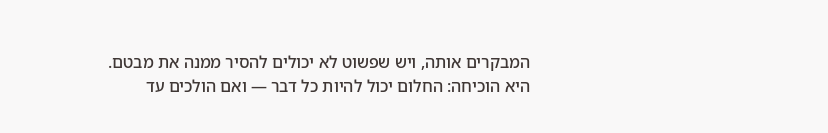המבקרים אותה, ויש שפשוט לא יכולים להסיר ממנה את מבטם.
היא הוכיחה: החלום יכול להיות כל דבר — ואם הולכים עד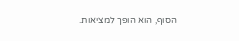הסוף, הוא הופך למציאות.